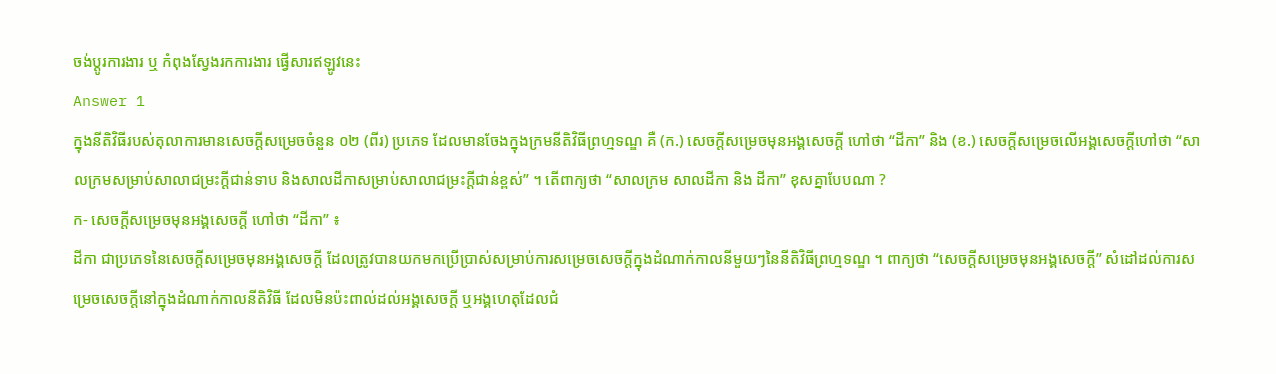ចង់ប្តូរការងារ ឬ កំពុងស្វែងរកការងារ ផ្វើសារឥឡូវនេះ
Answer 1
ក្នុងនីតិវិធីរបស់តុលាការមានសេចក្តីសម្រេចចំនួន ០២ (ពីរ) ប្រភេទ ដែលមានចែងក្នុងក្រមនីតិវិធីព្រហ្មទណ្ឌ គឺ (ក.) សេចក្តីសម្រេចមុនអង្គសេចក្តី ហៅថា “ដីកា” និង (ខ.) សេចក្តីសម្រេចលើអង្គសេចក្តីហៅថា “សាលក្រមសម្រាប់សាលាជម្រះក្តីជាន់ទាប និងសាលដីកាសម្រាប់សាលាជម្រះក្តីជាន់ខ្ពស់” ។ តើពាក្យថា “សាលក្រម សាលដីកា និង ដីកា” ខុសគ្នាបែបណា ?
ក- សេចក្តីសម្រេចមុនអង្គសេចក្តី ហៅថា “ដីកា” ៖
ដីកា ជាប្រភេទនៃសេចក្តីសម្រេចមុនអង្គសេចក្តី ដែលត្រូវបានយកមកប្រើប្រាស់សម្រាប់ការសម្រេចសេចក្តីក្នុងដំណាក់កាលនីមួយៗនៃនីតិវិធីព្រហ្មទណ្ឌ ។ ពាក្យថា “សេចក្តីសម្រេចមុនអង្គសេចក្តី” សំដៅដល់ការសម្រេចសេចក្តីនៅក្នុងដំណាក់កាលនីតិវិធី ដែលមិនប៉ះពាល់ដល់អង្គសេចក្តី ឬអង្គហេតុដែលជំ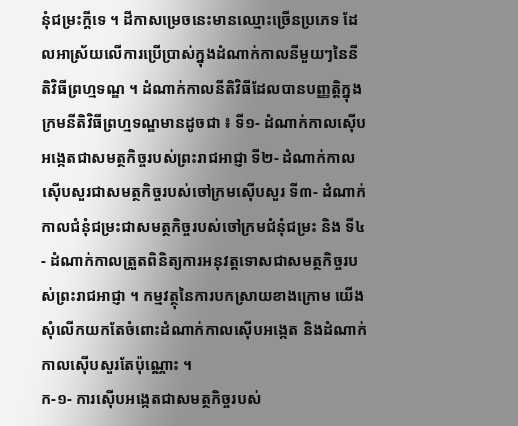នុំជម្រះក្តីទេ ។ ដីកាសម្រេចនេះមានឈ្មោះច្រើនប្រភេទ ដែលអាស្រ័យលើការប្រើប្រាស់ក្នុងដំណាក់កាលនីមួយៗនៃនីតិវិធីព្រហ្មទណ្ឌ ។ ដំណាក់កាលនីតិវិធីដែលបានបញ្ញត្តិក្នុងក្រមនីតិវិធីព្រហ្មទណ្ឌមានដូចជា ៖ ទី១- ដំណាក់កាលស៊ើបអង្កេតជាសមត្ថកិច្ចរបស់ព្រះរាជអាជ្ញា ទី២- ដំណាក់កាលស៊ើបសួរជាសមត្ថកិច្ចរបស់ចៅក្រមស៊ើបសួរ ទី៣- ដំណាក់កាលជំនុំជម្រះជាសមត្ថកិច្ចរបស់ចៅក្រមជំនុំជម្រះ និង ទី៤- ដំណាក់កាលត្រួតពិនិត្យការអនុវត្តទោសជាសមត្ថកិច្ចរបស់ព្រះរាជអាជ្ញា ។ កម្មវត្ថុនៃការបកស្រាយខាងក្រោម យើងសុំលើកយកតែចំពោះដំណាក់កាលស៊ើបអង្កេត និងដំណាក់កាលស៊ើបសួរតែប៉ុណ្ណោះ ។
ក-១- ការស៊ើបអង្កេតជាសមត្ថកិច្ចរបស់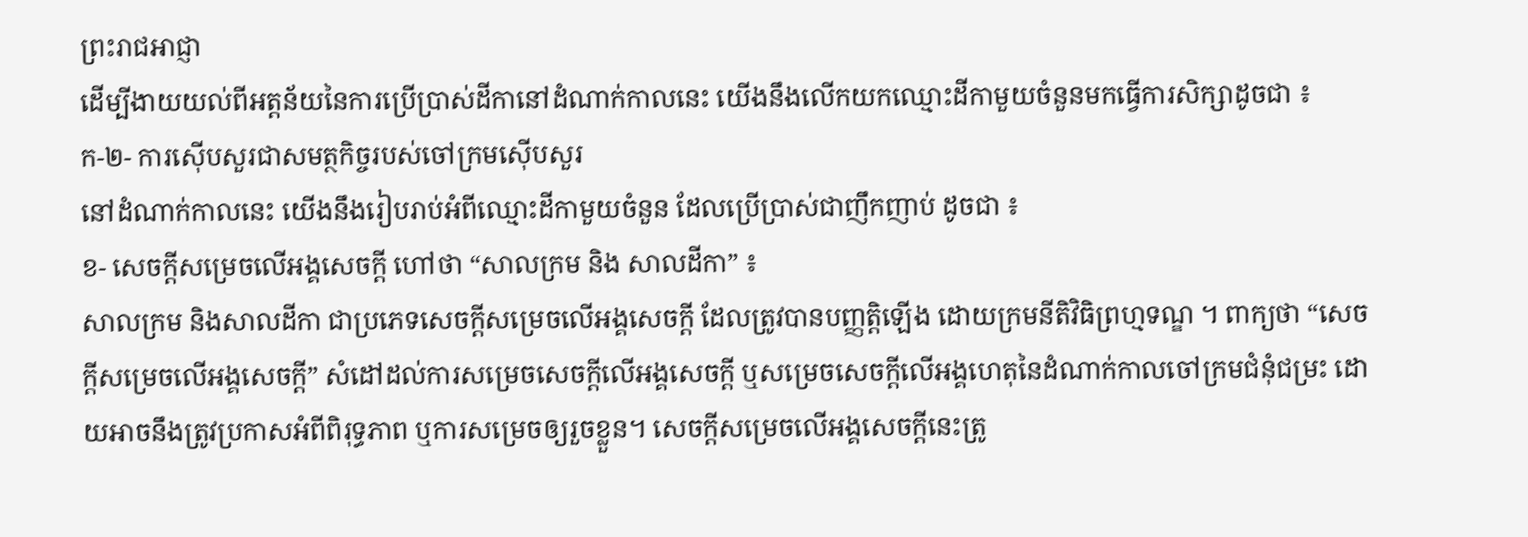ព្រះរាជអាជ្ញា
ដើម្បីងាយយល់ពីអត្តន័យនៃការប្រើប្រាស់ដីកានៅដំណាក់កាលនេះ យើងនឹងលើកយកឈ្មោះដីកាមួយចំនួនមកធ្វើការសិក្សាដូចជា ៖
ក-២- ការស៊ើបសួរជាសមត្ថកិច្ចរបស់ចៅក្រមស៊ើបសួរ
នៅដំណាក់កាលនេះ យើងនឹងរៀបរាប់អំពីឈ្មោះដីកាមួយចំនួន ដែលប្រើប្រាស់ជាញឹកញាប់ ដូចជា ៖
ខ- សេចក្តីសម្រេចលើអង្គសេចក្តី ហៅថា “សាលក្រម និង សាលដីកា” ៖
សាលក្រម និងសាលដីកា ជាប្រភេទសេចក្តីសម្រេចលើអង្គសេចក្តី ដែលត្រូវបានបញ្ញត្តិឡើង ដោយក្រមនីតិវិធិព្រហ្មទណ្ឌ ។ ពាក្យថា “សេចក្តីសម្រេចលើអង្គសេចក្តី” សំដៅដល់ការសម្រេចសេចក្តីលើអង្គសេចក្តី ឬសម្រេចសេចក្តីលើអង្គហេតុនៃដំណាក់កាលចៅក្រមជំនុំជម្រះ ដោយអាចនឹងត្រូវប្រកាសអំពីពិរុទ្ធភាព ឬការសម្រេចឲ្យរួចខ្លួន។ សេចក្តីសម្រេចលើអង្គសេចក្តីនេះត្រូ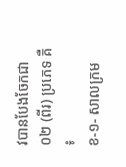វបានបែងចែកជា ០២ (ពីរ) ប្រភេទ គឺ ៖
ខ-១- សាលក្រម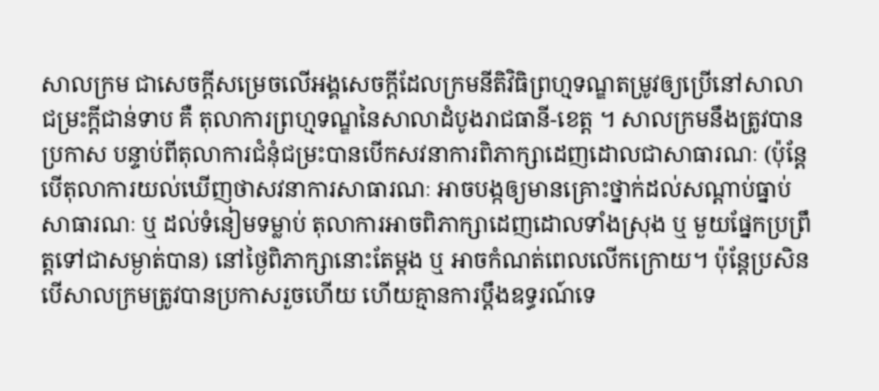សាលក្រម ជាសេចក្តីសម្រេចលើអង្គសេចក្តីដែលក្រមនីតិវិធិព្រហ្មទណ្ឌតម្រូវឲ្យប្រើនៅសាលាជម្រះក្តីជាន់ទាប គឺ តុលាការព្រហ្មទណ្ឌនៃសាលាដំបូងរាជធានី-ខេត្ត ។ សាលក្រមនឹងត្រូវបានប្រកាស បន្ទាប់ពីតុលាការជំនុំជម្រះបានបើកសវនាការពិភាក្សាដេញដោលជាសាធារណៈ (ប៉ុន្តែបើតុលាការយល់ឃើញថាសវនាការសាធារណៈ អាចបង្កឲ្យមានគ្រោះថ្នាក់ដល់សណ្តាប់ធ្នាប់សាធារណៈ ឬ ដល់ទំនៀមទម្លាប់ តុលាការអាចពិភាក្សាដេញដោលទាំងស្រុង ឬ មួយផ្នែកប្រព្រឹត្តទៅជាសម្ងាត់បាន) នៅថ្ងៃពិភាក្សានោះតែម្តង ឬ អាចកំណត់ពេលលើកក្រោយ។ ប៉ុន្តែប្រសិនបើសាលក្រមត្រូវបានប្រកាសរួចហើយ ហើយគ្មានការប្តឹងឧទ្ធរណ៍ទេ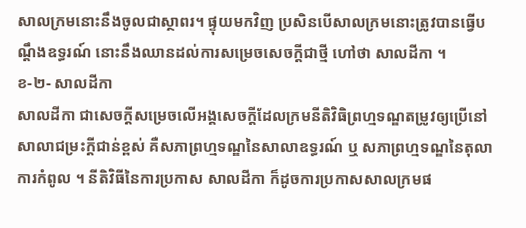សាលក្រមនោះនឹងចូលជាស្ថាពរ។ ផ្ទុយមកវិញ ប្រសិនបើសាលក្រមនោះត្រូវបានធ្វើបណ្តឹងឧទ្ធរណ៍ នោះនឹងឈានដល់ការសម្រេចសេចក្តីជាថ្មី ហៅថា សាលដីកា ។
ខ-២- សាលដីកា
សាលដីកា ជាសេចក្តីសម្រេចលើអង្គសេចក្តីដែលក្រមនីតិវិធិព្រហ្មទណ្ឌតម្រូវឲ្យប្រើនៅសាលាជម្រះក្តីជាន់ខ្ពស់ គឺសភាព្រហ្មទណ្ឌនៃសាលាឧទ្ធរណ៍ ឬ សភាព្រហ្មទណ្ឌនៃតុលាការកំពូល ។ នីតិវិធីនៃការប្រកាស សាលដីកា ក៏ដូចការប្រកាសសាលក្រមផ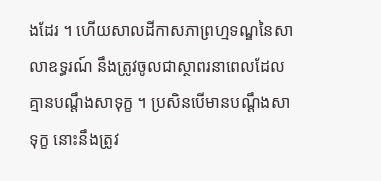ងដែរ ។ ហើយសាលដីកាសភាព្រហ្មទណ្ឌនៃសាលាឧទ្ធរណ៍ នឹងត្រូវចូលជាស្ថាពរនាពេលដែលគ្មានបណ្តឹងសាទុក្ខ ។ ប្រសិនបើមានបណ្តឹងសាទុក្ខ នោះនឹងត្រូវ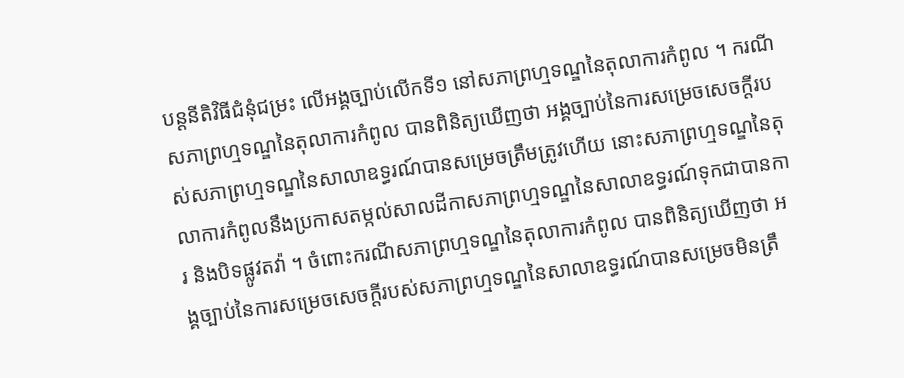បន្តនីតិវិធីជំនុំជម្រះ លើអង្គច្បាប់លើកទី១ នៅសភាព្រហ្មទណ្ឌនៃតុលាការកំពូល ។ ករណីសភាព្រហ្មទណ្ឌនៃតុលាការកំពូល បានពិនិត្យឃើញថា អង្គច្បាប់នៃការសម្រេចសេចក្តីរបស់សភាព្រហ្មទណ្ឌនៃសាលាឧទ្ធរណ៍បានសម្រេចត្រឹមត្រូវហើយ នោះសភាព្រហ្មទណ្ឌនៃតុលាការកំពូលនឹងប្រកាសតម្កល់សាលដីកាសភាព្រហ្មទណ្ឌនៃសាលាឧទ្ធរណ៍ទុកជាបានការ និងបិទផ្លូវតវ៉ា ។ ចំពោះករណីសភាព្រហ្មទណ្ឌនៃតុលាការកំពូល បានពិនិត្យឃើញថា អង្គច្បាប់នៃការសម្រេចសេចក្តីរបស់សភាព្រហ្មទណ្ឌនៃសាលាឧទ្ធរណ៍បានសម្រេចមិនត្រឹ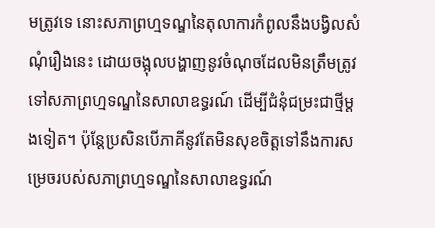មត្រូវទេ នោះសភាព្រហ្មទណ្ឌនៃតុលាការកំពូលនឹងបង្វិលសំណុំរឿងនេះ ដោយចង្អុលបង្ហាញនូវចំណុចដែលមិនត្រឹមត្រូវទៅសភាព្រហ្មទណ្ឌនៃសាលាឧទ្ធរណ៍ ដើម្បីជំនុំជម្រះជាថ្មីម្តងទៀត។ ប៉ុន្តែប្រសិនបើភាគីនូវតែមិនសុខចិត្តទៅនឹងការសម្រេចរបស់សភាព្រហ្មទណ្ឌនៃសាលាឧទ្ធរណ៍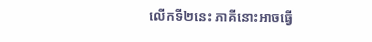លើកទី២នេះ ភាគីនោះអាចធ្វើ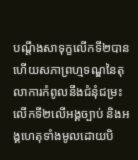បណ្តឹងសាទុក្ខលើកទី២បាន ហើយសភាព្រហ្មទណ្ឌនៃតុលាការកំពូលនឹងជំនុំជម្រះលើកទី២លើអង្គច្បាប់ និងអង្គហេតុទាំងមូលដោយបិ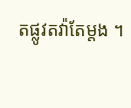តផ្លូវតវ៉ាតែម្តង ។